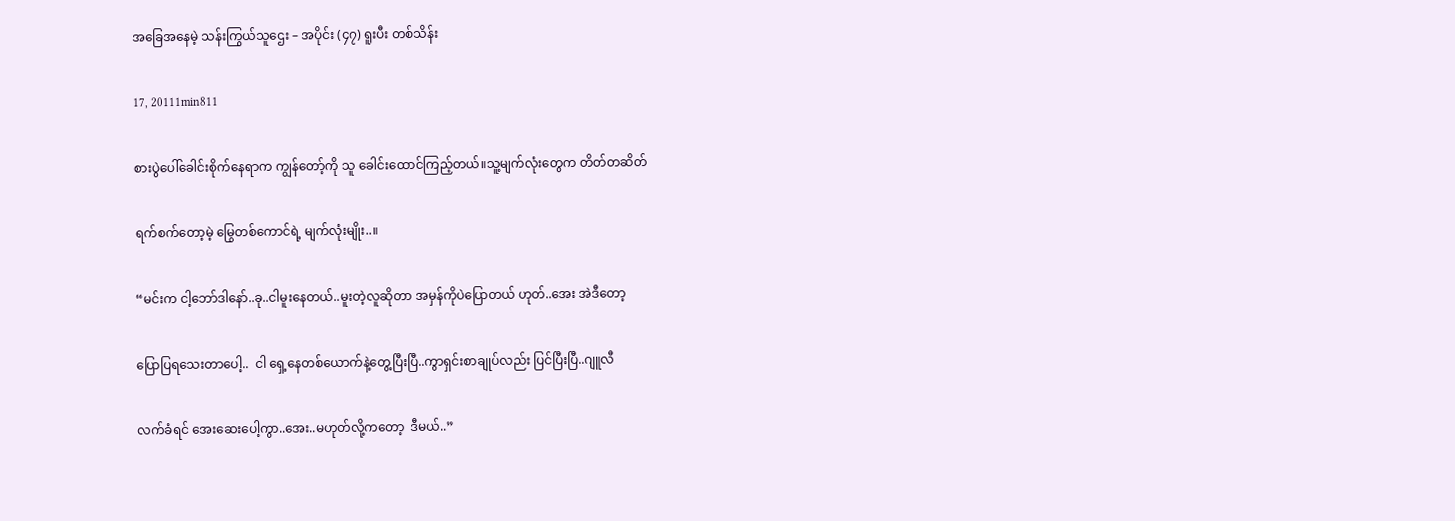အခြေအနေမဲ့ သန်းကြွယ်သူဌေး – အပိုင်း (၄၇) ရူးပီး တစ်သိန်း

17, 20111min811

စားပွဲပေါ်ခေါင်းစိုက်နေရာက ကျွန်တော့်ကို သူ ခေါင်းထောင်ကြည့်တယ်။သူ့မျက်လုံးတွေက တိတ်တဆိတ်

ရက်စက်တော့မဲ့ မြွေတစ်ကောင်ရဲ့ မျက်လုံးမျိုး..။

“မင်းက ငါ့ဘော်ဒါနော်..ခု..ငါမူးနေတယ်..မူးတဲ့လူဆိုတာ အမှန်ကိုပဲပြောတယ် ဟုတ်..အေး အဲဒီတော့

ပြောပြရသေးတာပေါ့..  ငါ ရှေ့နေတစ်ယောက်နဲ့တွေ့ပြီးပြီ..ကွာရှင်းစာချုပ်လည်း ပြင်ပြီးပြီ..ဂျူလီ

လက်ခံရင် အေးဆေးပေါ့ကွာ..အေး..မဟုတ်လို့ကတော့  ဒီမယ်..”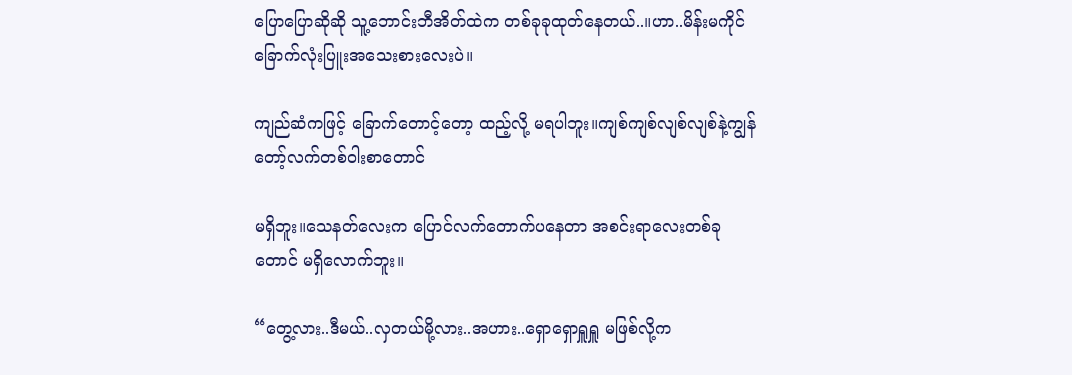ပြောပြောဆိုဆို သူ့ဘောင်းဘီအိတ်ထဲက တစ်ခုခုထုတ်နေတယ်..။ဟာ..မိန်းမကိုင် ခြောက်လုံးပြူးအသေးစားလေးပဲ။

ကျည်ဆံကဖြင့် ခြောက်တောင့်တော့ ထည့်လို့ မရပါဘူး။ကျစ်ကျစ်လျစ်လျစ်နဲ့ကျွန်တော့်လက်တစ်ဝါးစာတောင်

မရှိဘူး။သေနတ်လေးက ပြောင်လက်တောက်ပနေတာ အစင်းရာလေးတစ်ခုတောင် မရှိလောက်ဘူး။

“တွေ့လား..ဒီမယ်..လှတယ်မို့လား..အဟား..ရှောရှောရှူရှူ မဖြစ်လို့က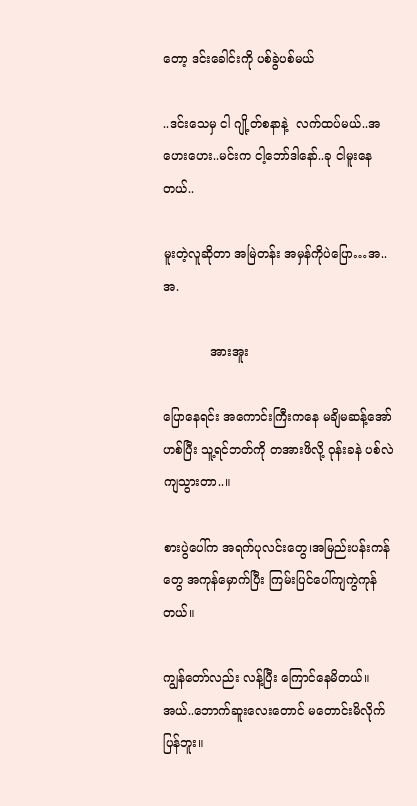တော့ ဒင်းခေါင်းကို ပစ်ခွဲပစ်မယ်

..ဒင်းသေမှ ငါ ဂျို့တ်စနာနဲ့  လက်ထပ်မယ်..အဟေးဟေး..မင်းက ငါ့ဘော်ဒါနော်..ခု ငါမူးနေတယ်..

မူးတဲ့လူဆိုတာ အမြဲတန်း အမှန်ကိုပဲပြော…အ..အ.

            အားအူး

ပြောနေရင်း အကောင်းကြီးကနေ မချိမဆန့်အော်ဟစ်ပြီး သူ့ရင်ဘတ်ကို တအားဖိလို့ ဝုန်းခနဲ ပစ်လဲကျသွားတာ..။

စားပွဲပေါ်က အရက်ပုလင်းတွေ၊အမြည်းပန်းကန်တွေ အကုန်မှောက်ပြီး ကြမ်းပြင်ပေါ်ကျကွဲကုန်တယ်။

ကျွန်တော်လည်း လန့်ပြီး ကြောင်နေမိတယ်။ အယ်..ဘောက်ဆူးလေးတောင် မတောင်းမိလိုက်ပြန်ဘူး။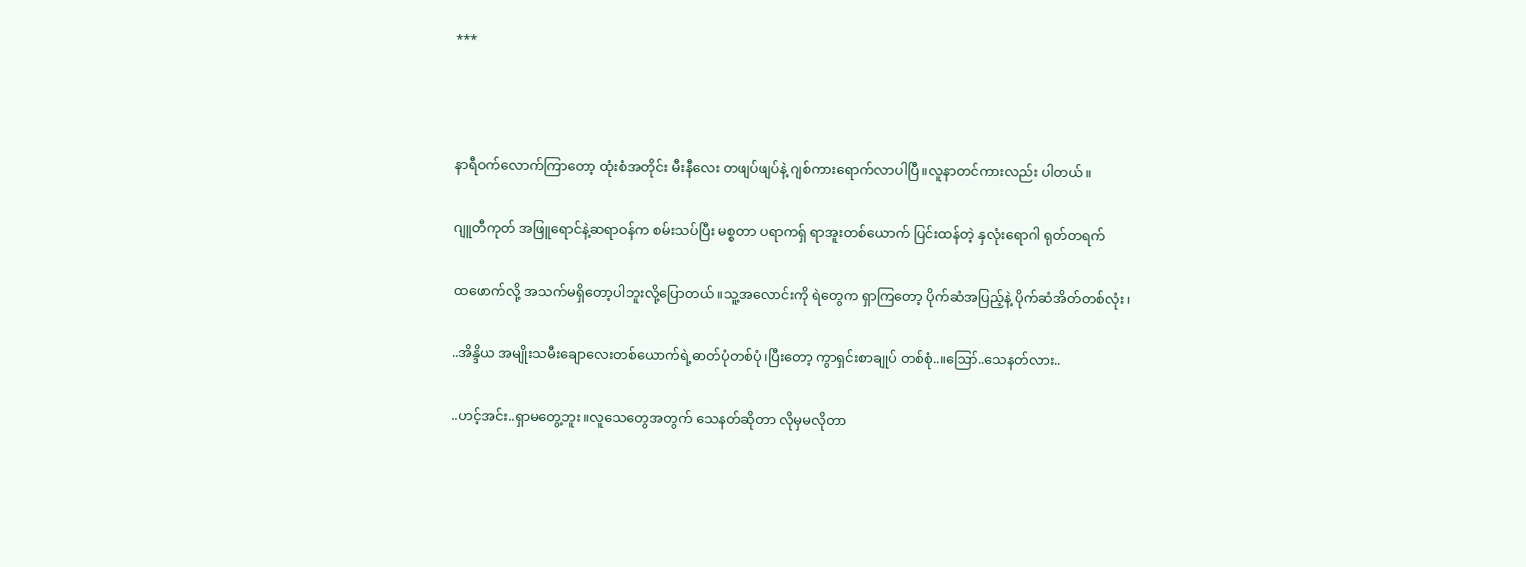***



နာရီဝက်လောက်ကြာတော့ ထုံးစံအတိုင်း မီးနီလေး တဖျပ်ဖျပ်နဲ့ ဂျစ်ကားရောက်လာပါပြီ။လူနာတင်ကားလည်း ပါတယ်။

ဂျူတီကုတ် အဖြူရောင်နဲ့ဆရာဝန်က စမ်းသပ်ပြီး မစ္စတာ ပရာကရှ် ရာအူးတစ်ယောက် ပြင်းထန်တဲ့ နှလုံးရောဂါ ရုတ်တရက်

ထဖောက်လို့ အသက်မရှိတော့ပါဘူးလို့ပြောတယ်။သူ့အလောင်းကို ရဲတွေက ရှာကြတော့ ပိုက်ဆံအပြည့်နဲ့ ပိုက်ဆံအိတ်တစ်လုံး၊

..အိန္ဒိယ အမျိုးသမီးချောလေးတစ်ယောက်ရဲ့ဓာတ်ပုံတစ်ပုံ၊ပြီးတော့ ကွာရှင်းစာချုပ် တစ်စုံ..။ဪ..သေနတ်လား..

..ဟင့်အင်း..ရှာမတွေ့ဘူး။လူသေတွေအတွက် သေနတ်ဆိုတာ လိုမှမလိုတာ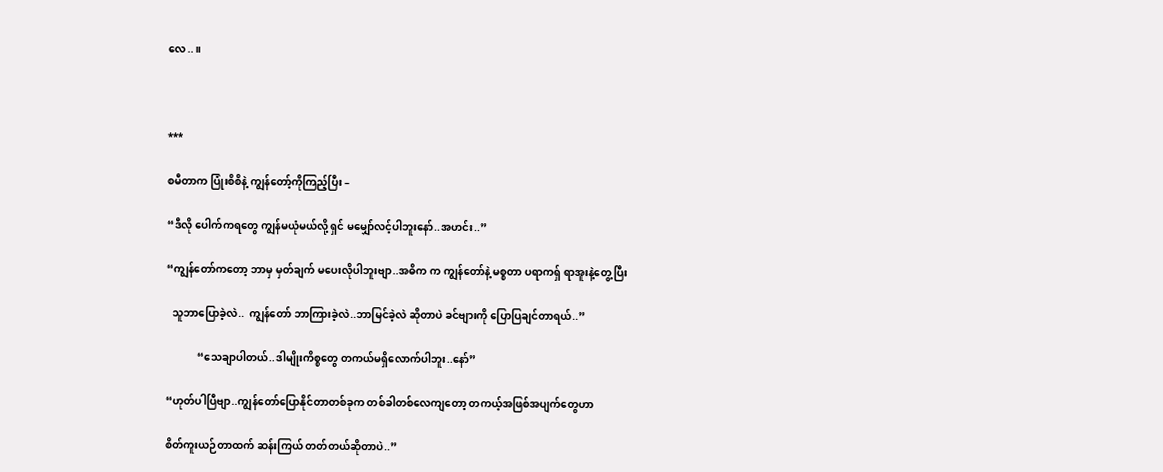လေ..။



***

စမီတာက ပြုံးစိစိနဲ့ ကျွန်တော့်ကိုကြည့်ပြီး –

“ဒီလို ပေါက်ကရတွေ ကျွန်မယုံမယ်လို့ ရှင် မမျှော်လင့်ပါဘူးနော်..အဟင်း..”

“ကျွန်တော်ကတော့ ဘာမှ မှတ်ချက် မပေးလိုပါဘူးဗျာ..အဓိက က ကျွန်တော်နဲ့ မစ္စတာ ပရာကရှ် ရာအူးနဲ့တွေ့ပြီး

  သူဘာပြောခဲ့လဲ..  ကျွန်တော် ဘာကြားခဲ့လဲ..ဘာမြင်ခဲ့လဲ ဆိုတာပဲ ခင်ဗျားကို ပြောပြချင်တာရယ်..”

            “သေချာပါတယ်..ဒါမျိုးကိစ္စတွေ တကယ်မရှိလောက်ပါဘူး..နော်”

“ဟုတ်ပါပြီဗျာ..ကျွန်တော်ပြောနိုင်တာတစ်ခုက တစ်ခါတစ်လေကျတော့ တကယ့်အဖြစ်အပျက်တွေဟာ

စိတ်ကူးယဉ်တာထက် ဆန်းကြယ် တတ်တယ်ဆိုတာပဲ..”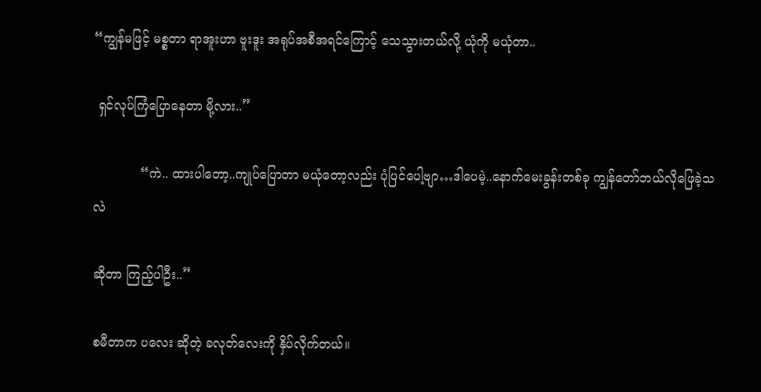“ကျွန်မဖြင့် မစ္စတာ ရာအူးဟာ ဗူးဒူး အရုပ်အစီအရင်ကြောင့် သေသွားတယ်လို့ ယုံကို မယုံတာ..

 ရှင်လုပ်ကြံပြောနေတာ မို့လား..”

            “ကဲ.. ထားပါတော့..ကျုပ်ပြောတာ မယုံတော့လည်း ပုံပြင်ပေါ့ဗျာ…ဒါပေမဲ့..နောက်မေးခွန်းတစ်ခု ကျွန်တော်ဘယ်လိုဖြေခဲ့သလဲ

ဆိုတာ ကြည့်ပါဦး..”

စမီတာက ပလေး ဆိုတဲ့ ခလုတ်လေးကို နှိပ်လိုက်တယ်။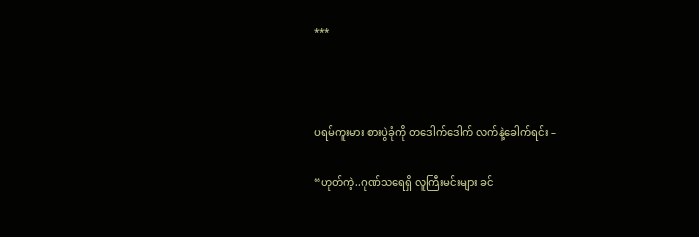***



ပရမ်ကူးမား စားပွဲခုံကို တဒေါက်ဒေါက် လက်နဲ့ခေါက်ရင်း –

“ဟုတ်ကဲ့..ဂုဏ်သရေရှိ လူကြီးမင်းများ ခင်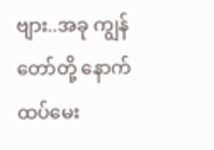ဗျား..အခု ကျွန်တော်တို့ နောက်ထပ်မေး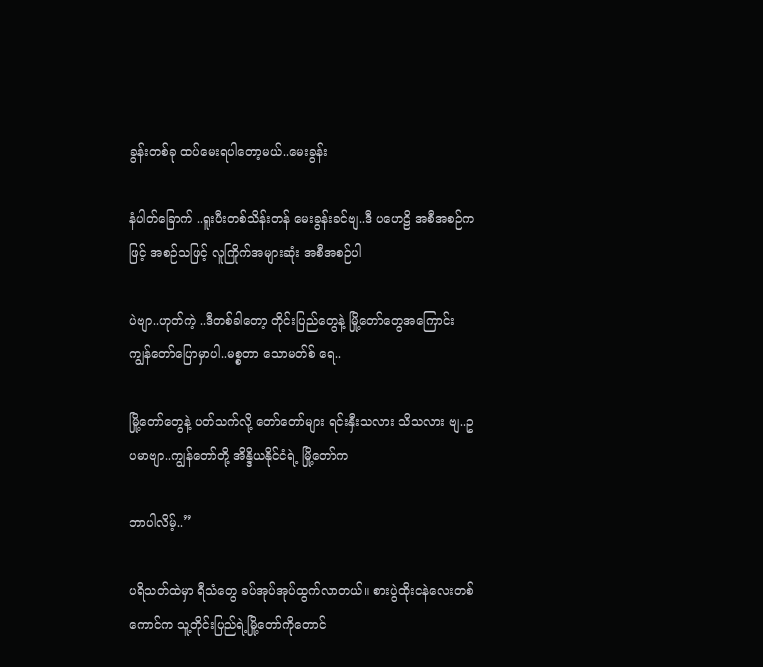ခွန်းတစ်ခု ထပ်မေးရပါတော့မယ်..မေးခွန်း

နံပါတ်ခြောက် ..ရူးပီးတစ်သိန်းတန် မေးခွန်းခင်ဗျ..ဒီ ပဟေဠိ အစီအစဉ်က ဖြင့် အစဉ်သဖြင့် လူကြိုက်အများဆုံး အစီအစဉ်ပါ

ပဲဗျာ..ဟုတ်ကဲ့ ..ဒီတစ်ခါတော့ တိုင်းပြည်တွေနဲ့ မြို့တော်တွေအကြောင်း ကျွန်တော်ပြောမှာပါ..မစ္စတာ သောမတ်စ် ရေ..

မြို့တော်တွေနဲ့ ပတ်သက်လို့ တော်တော်များ ရင်းနှီးသလား သိသလား ဗျ..ဥပမာဗျာ..ကျွန်တော်တို့ အိန္ဒိယနိုင်ငံရဲ့ မြို့တော်က

ဘာပါလိမ့်..”

ပရိသတ်ထဲမှာ ရီသံတွေ ခပ်အုပ်အုပ်ထွက်လာတယ်။ စားပွဲထိုးငနဲလေးတစ်ကောင်က သူ့တိုင်းပြည်ရဲ့မြို့တော်ကိုတောင်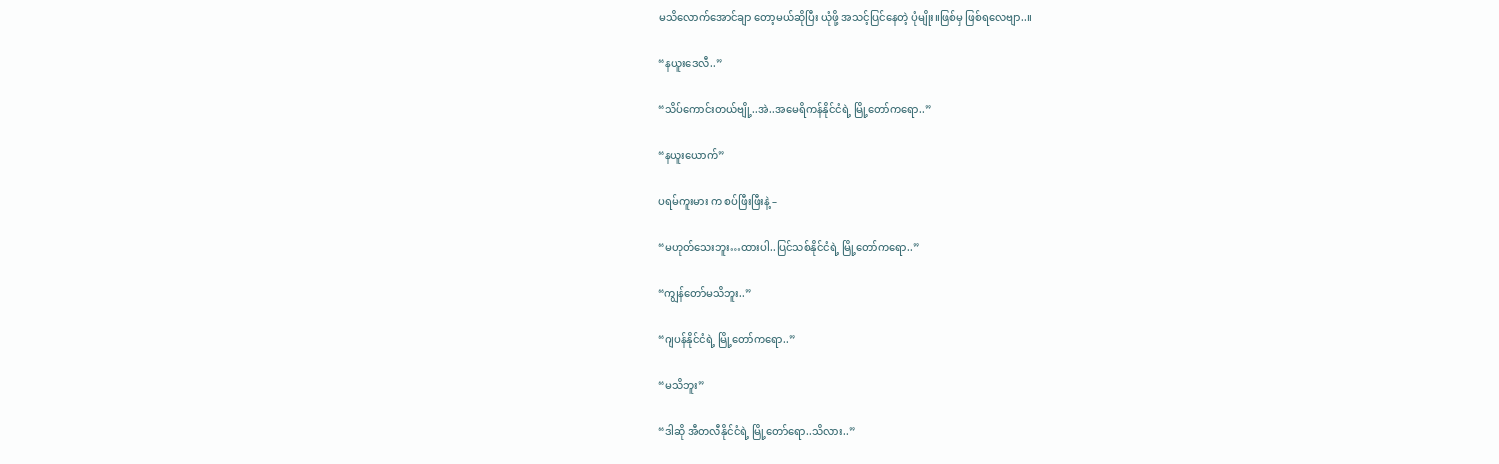မသိလောက်အောင်ချာ တော့မယ်ဆိုပြီး ယုံဖို့ အသင့်ပြင်နေတဲ့ ပုံမျိုး။ဖြစ်မှ ဖြစ်ရလေဗျာ..။

“နယူးဒေလီ..”

“သိပ်ကောင်းတယ်ဗျို့..အဲ..အမေရိကန်နိုင်ငံရဲ့ မြို့တော်ကရော..”

“နယူးယောက်”

ပရမ်ကူးမား က စပ်ဖြီးဖြီးနဲ့ –

“မဟုတ်သေးဘူး…ထားပါ..ပြင်သစ်နိုင်ငံရဲ့ မြို့တော်ကရော..”

“ကျွန်တော်မသိဘူး..”

“ဂျပန်နိုင်ငံရဲ့ မြို့တော်ကရော..”

“မသိဘူး”

“ဒါဆို အီတလီနိုင်ငံရဲ့ မြို့တော်ရော..သိလား..”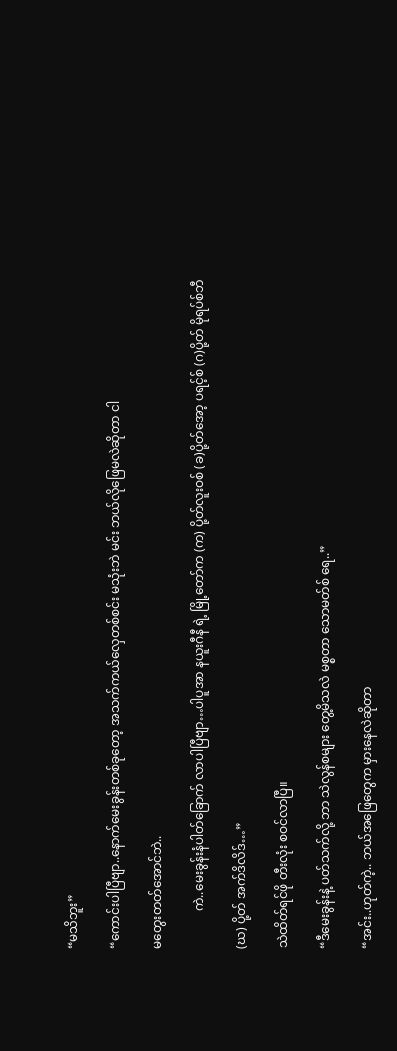“မသိဘူး”

“ကောင်းပါပြီဗျာ..နောက်မေးခွန်းတစ်ခုတော့ အသက်ကယ်လှေတစ်စင်း မသုံးဘဲ မင်း ဘယ်လိုဖြေမလဲဆိုတာ ငါ

မတွေးတတ်အောင်ဘဲ..

            ကဲ..မေးခွန်းနံပါတ်ခြောက် လာပါပြီဗျာ…ပါပူအာ နယူးဂီနီ ရဲ့ မြို့တော်က (က) ပို့တ်လူးဝစ် (ခ)ပို့တ်အော့ ပရင့်စ် (ဂ)ပို့တ် မိုရပ်စ်ဘီ

(ဃ) ပို့တ် အက်ဒိလိဒ်…”

သဲထိတ်ရင်ဖို တီးလုံး စဝင်လာပြီ။

“ဒီမေးခွန်းနဲ့ ပတ်သက်လို့ ဘာ သဲလွန်စများ တွေ့မိသလဲ မစ္စတာ သောမတ်စ် ရေ..”

“အင်း..ဟုတ်ကဲ့.. ဘယ်အဖြေတွေက မှားနေလဲဆိုတာ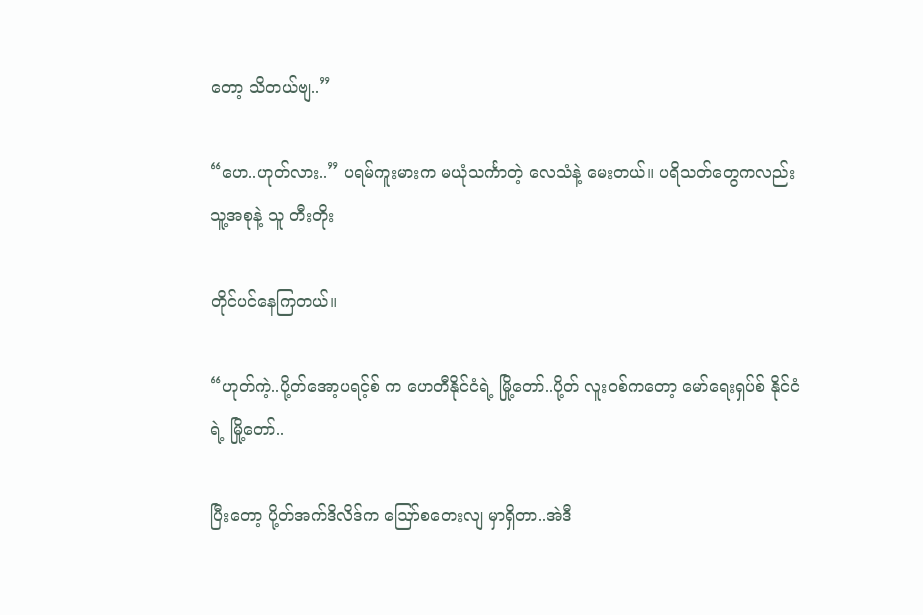တော့ သိတယ်ဗျ..”

“ဟေ..ဟုတ်လား..” ပရမ်ကူးမားက မယုံသင်္ကာတဲ့ လေသံနဲ့ မေးတယ်။ ပရိသတ်တွေကလည်း သူ့အစုနဲ့ သူ တီးတိုး

တိုင်ပင်နေကြတယ်။

“ဟုတ်ကဲ့..ပို့တ်အော့ပရင့်စ် က ဟေတီနိုင်ငံရဲ့ မြို့တော်..ပို့တ် လူးဝစ်ကတော့ မော်ရေးရှပ်စ် နိုင်ငံရဲ့ မြို့တော်..

ပြီးတော့ ပို့တ်အက်ဒိလိဒ်က ဪစတေးလျ မှာရှိတာ..အဲဒီ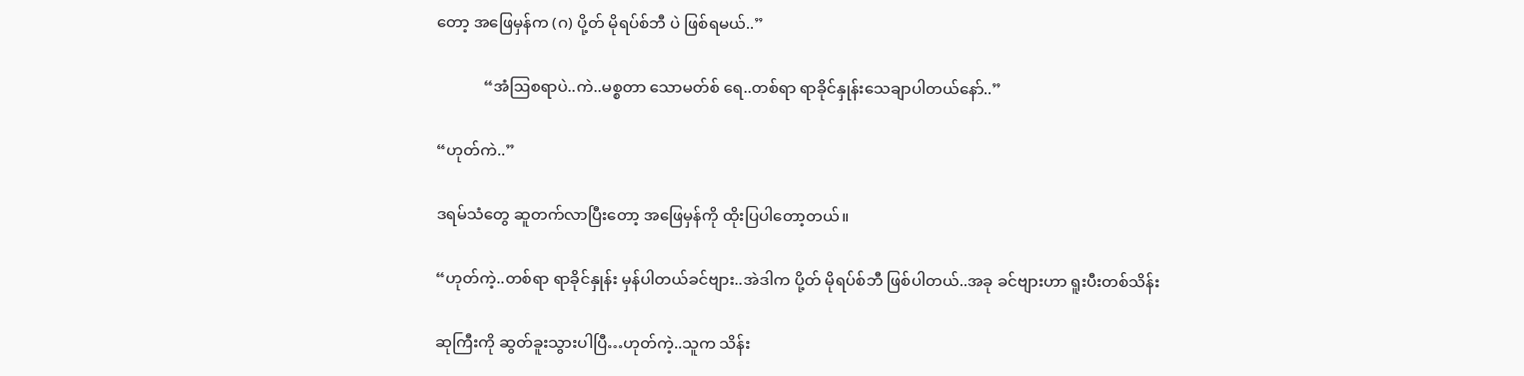တော့ အဖြေမှန်က (ဂ) ပို့တ် မိုရပ်စ်ဘီ ပဲ ဖြစ်ရမယ်..”

            “အံဩစရာပဲ..ကဲ..မစ္စတာ သောမတ်စ် ရေ..တစ်ရာ ရာခိုင်နှုန်းသေချာပါတယ်နော်..”

“ဟုတ်ကဲ..”

ဒရမ်သံတွေ ဆူတက်လာပြီးတော့ အဖြေမှန်ကို ထိုးပြပါတော့တယ်။

“ဟုတ်ကဲ့..တစ်ရာ ရာခိုင်နှုန်း မှန်ပါတယ်ခင်ဗျား..အဲဒါက ပို့တ် မိုရပ်စ်ဘီ ဖြစ်ပါတယ်..အခု ခင်ဗျားဟာ ရူးပီးတစ်သိန်း

ဆုကြီးကို ဆွတ်ခူးသွားပါပြီ…ဟုတ်ကဲ့..သူက သိန်း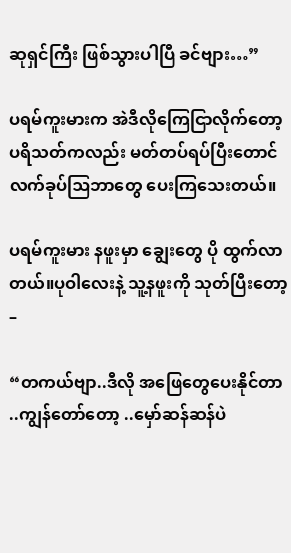ဆုရှင်ကြီး ဖြစ်သွားပါပြီ ခင်ဗျား…”

ပရမ်ကူးမားက အဲဒီလိုကြေငြာလိုက်တော့ ပရိသတ်ကလည်း မတ်တပ်ရပ်ပြီးတောင် လက်ခုပ်ဩဘာတွေ ပေးကြသေးတယ်။

ပရမ်ကူးမား နဖူးမှာ ချွေးတွေ ပို ထွက်လာတယ်။ပုဝါလေးနဲ့ သူ့နဖူးကို သုတ်ပြီးတော့ –

“တကယ်ဗျာ..ဒီလို အဖြေတွေပေးနိုင်တာ ..ကျွန်တော်တော့ ..မှော်ဆန်ဆန်ပဲ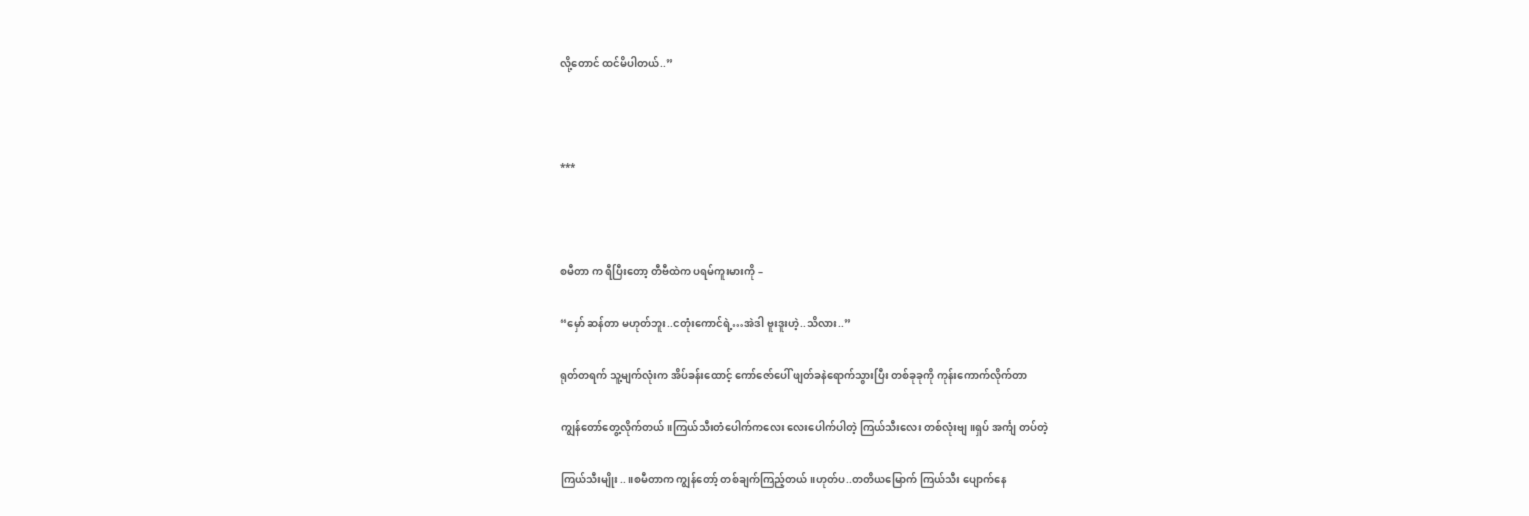လို့တောင် ထင်မိပါတယ်..”



***



စမီတာ က ရီပြီးတော့ တီဗီထဲက ပရမ်ကူးမားကို –

“မှော် ဆန်တာ မဟုတ်ဘူး..ငတုံးကောင်ရဲ့…အဲဒါ ဗူးဒူးဟဲ့..သိလား..”

ရုတ်တရက် သူ့မျက်လုံးက အိပ်ခန်းထောင့် ကော်ဇော်ပေါ် ဖျတ်ခနဲရောက်သွားပြီး တစ်ခုခုကို ကုန်းကောက်လိုက်တာ

ကျွန်တော်တွေ့လိုက်တယ်။ကြယ်သီးတံပေါက်ကလေး လေးပေါက်ပါတဲ့ ကြယ်သီးလေး တစ်လုံးဗျ။ရှပ် အင်္ကျ တပ်တဲ့

ကြယ်သီးမျိုး..။စမီတာက ကျွန်တော့် တစ်ချက်ကြည့်တယ်။ဟုတ်ပ..တတိယမြောက် ကြယ်သီး ပျောက်နေ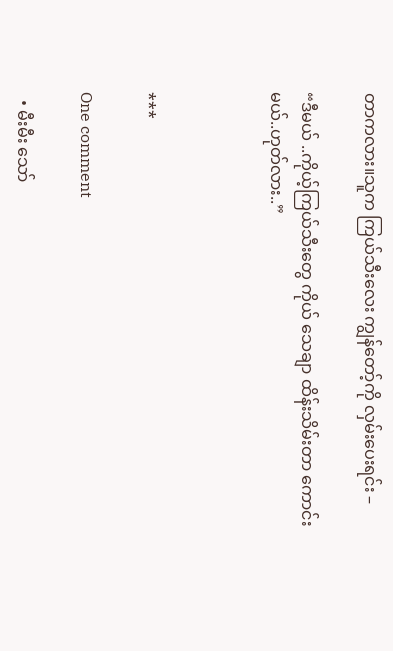တာကလား။သူက ကြယ်သီးလေး ကျွန်တော့်ကို လှမ်းပေးရင်း –

“ဒီမယ် ..ကိုယ့်ကြယ်သီးတွေ ကိုယ် သေချာ ထိန်းသိမ်းတာ ကောင်းမယ်..ဟုတ်လား..”



***

One comment

  • မီးမီး သော်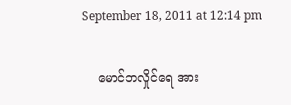September 18, 2011 at 12:14 pm

    မောင်ဘလှိုင်ရေ အား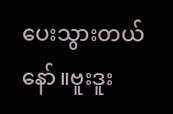ပေးသွားတယ်နော်။ဗူးဒူး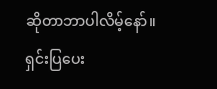ဆိုတာဘာပါလိမ့်နော်။ရှင်းပြပေး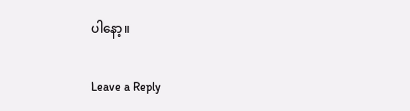ပါနော့။

Leave a Reply